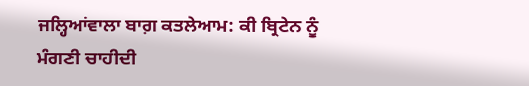ਜਲ੍ਹਿਆਂਵਾਲਾ ਬਾਗ਼ ਕਤਲੇਆਮ: ਕੀ ਬ੍ਰਿਟੇਨ ਨੂੰ ਮੰਗਣੀ ਚਾਹੀਦੀ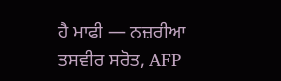ਹੈ ਮਾਫੀ — ਨਜ਼ਰੀਆ
ਤਸਵੀਰ ਸਰੋਤ, AFP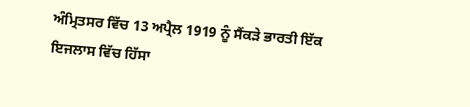ਅੰਮ੍ਰਿਤਸਰ ਵਿੱਚ 13 ਅਪ੍ਰੈਲ 1919 ਨੂੰ ਸੈਂਕੜੇ ਭਾਰਤੀ ਇੱਕ ਇਜਲਾਸ ਵਿੱਚ ਹਿੱਸਾ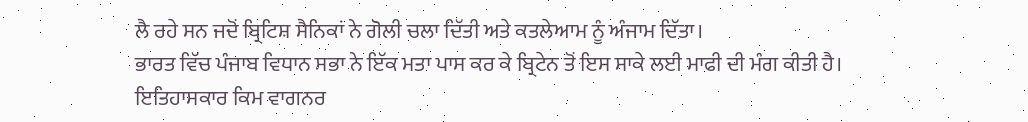ਲੈ ਰਹੇ ਸਨ ਜਦੋਂ ਬ੍ਰਿਟਿਸ਼ ਸੈਨਿਕਾਂ ਨੇ ਗੋਲੀ ਚਲਾ ਦਿੱਤੀ ਅਤੇ ਕਤਲੇਆਮ ਨੂੰ ਅੰਜਾਮ ਦਿੱਤਾ।
ਭਾਰਤ ਵਿੱਚ ਪੰਜਾਬ ਵਿਧਾਨ ਸਭਾ ਨੇ ਇੱਕ ਮਤਾ ਪਾਸ ਕਰ ਕੇ ਬ੍ਰਿਟੇਨ ਤੋਂ ਇਸ ਸਾਕੇ ਲਈ ਮਾਫੀ ਦੀ ਮੰਗ ਕੀਤੀ ਹੈ।
ਇਤਿਹਾਸਕਾਰ ਕਿਮ ਵਾਗਨਰ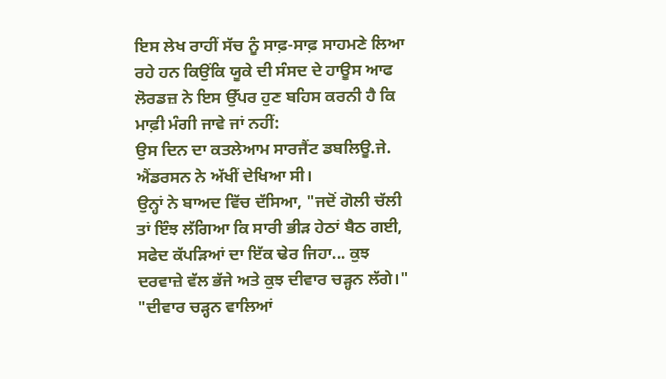ਇਸ ਲੇਖ ਰਾਹੀਂ ਸੱਚ ਨੂੰ ਸਾਫ਼-ਸਾਫ਼ ਸਾਹਮਣੇ ਲਿਆ ਰਹੇ ਹਨ ਕਿਉਂਕਿ ਯੂਕੇ ਦੀ ਸੰਸਦ ਦੇ ਹਾਊਸ ਆਫ ਲੋਰਡਜ਼ ਨੇ ਇਸ ਉੱਪਰ ਹੁਣ ਬਹਿਸ ਕਰਨੀ ਹੈ ਕਿ ਮਾਫ਼ੀ ਮੰਗੀ ਜਾਵੇ ਜਾਂ ਨਹੀਂ:
ਉਸ ਦਿਨ ਦਾ ਕਤਲੇਆਮ ਸਾਰਜੈਂਟ ਡਬਲਿਊ.ਜੇ. ਐਂਡਰਸਨ ਨੇ ਅੱਖੀਂ ਦੇਖਿਆ ਸੀ।
ਉਨ੍ਹਾਂ ਨੇ ਬਾਅਦ ਵਿੱਚ ਦੱਸਿਆ, "ਜਦੋਂ ਗੋਲੀ ਚੱਲੀ ਤਾਂ ਇੰਝ ਲੱਗਿਆ ਕਿ ਸਾਰੀ ਭੀੜ ਹੇਠਾਂ ਬੈਠ ਗਈ, ਸਫੇਦ ਕੱਪੜਿਆਂ ਦਾ ਇੱਕ ਢੇਰ ਜਿਹਾ... ਕੁਝ ਦਰਵਾਜ਼ੇ ਵੱਲ ਭੱਜੇ ਅਤੇ ਕੁਝ ਦੀਵਾਰ ਚੜ੍ਹਨ ਲੱਗੇ।"
"ਦੀਵਾਰ ਚੜ੍ਹਨ ਵਾਲਿਆਂ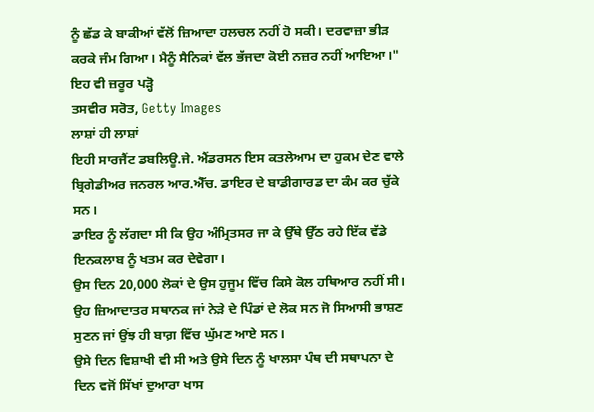ਨੂੰ ਛੱਡ ਕੇ ਬਾਕੀਆਂ ਵੱਲੋਂ ਜ਼ਿਆਦਾ ਹਲਚਲ ਨਹੀਂ ਹੋ ਸਕੀ। ਦਰਵਾਜ਼ਾ ਭੀੜ ਕਰਕੇ ਜੰਮ ਗਿਆ। ਮੈਨੂੰ ਸੈਨਿਕਾਂ ਵੱਲ ਭੱਜਦਾ ਕੋਈ ਨਜ਼ਰ ਨਹੀਂ ਆਇਆ।"
ਇਹ ਵੀ ਜ਼ਰੂਰ ਪੜ੍ਹੋ
ਤਸਵੀਰ ਸਰੋਤ, Getty Images
ਲਾਸ਼ਾਂ ਹੀ ਲਾਸ਼ਾਂ
ਇਹੀ ਸਾਰਜੈਂਟ ਡਬਲਿਊ.ਜੇ. ਐਂਡਰਸਨ ਇਸ ਕਤਲੇਆਮ ਦਾ ਹੁਕਮ ਦੇਣ ਵਾਲੇ ਬ੍ਰਿਗੇਡੀਅਰ ਜਨਰਲ ਆਰ.ਐੱਚ. ਡਾਇਰ ਦੇ ਬਾਡੀਗਾਰਡ ਦਾ ਕੰਮ ਕਰ ਚੁੱਕੇ ਸਨ।
ਡਾਇਰ ਨੂੰ ਲੱਗਦਾ ਸੀ ਕਿ ਉਹ ਅੰਮ੍ਰਿਤਸਰ ਜਾ ਕੇ ਉੱਥੇ ਉੱਠ ਰਹੇ ਇੱਕ ਵੱਡੇ ਇਨਕਲਾਬ ਨੂੰ ਖਤਮ ਕਰ ਦੇਵੇਗਾ।
ਉਸ ਦਿਨ 20,000 ਲੋਕਾਂ ਦੇ ਉਸ ਹੁਜੂਮ ਵਿੱਚ ਕਿਸੇ ਕੋਲ ਹਥਿਆਰ ਨਹੀਂ ਸੀ। ਉਹ ਜ਼ਿਆਦਾਤਰ ਸਥਾਨਕ ਜਾਂ ਨੇੜੇ ਦੇ ਪਿੰਡਾਂ ਦੇ ਲੋਕ ਸਨ ਜੋ ਸਿਆਸੀ ਭਾਸ਼ਣ ਸੁਣਨ ਜਾਂ ਉਂਝ ਹੀ ਬਾਗ਼ ਵਿੱਚ ਘੁੱਮਣ ਆਏ ਸਨ।
ਉਸੇ ਦਿਨ ਵਿਸ਼ਾਖੀ ਵੀ ਸੀ ਅਤੇ ਉਸੇ ਦਿਨ ਨੂੰ ਖਾਲਸਾ ਪੰਥ ਦੀ ਸਥਾਪਨਾ ਦੇ ਦਿਨ ਵਜੋਂ ਸਿੱਖਾਂ ਦੁਆਰਾ ਖਾਸ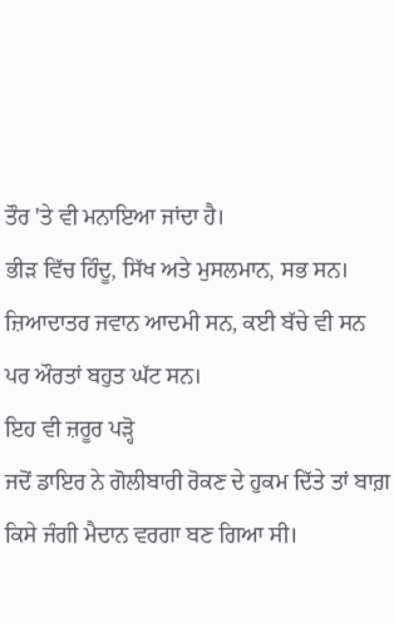ਤੌਰ 'ਤੇ ਵੀ ਮਨਾਇਆ ਜਾਂਦਾ ਹੈ।
ਭੀੜ ਵਿੱਚ ਹਿੰਦੂ, ਸਿੱਖ ਅਤੇ ਮੁਸਲਮਾਨ, ਸਭ ਸਨ। ਜ਼ਿਆਦਾਤਰ ਜਵਾਨ ਆਦਮੀ ਸਨ, ਕਈ ਬੱਚੇ ਵੀ ਸਨ ਪਰ ਔਰਤਾਂ ਬਹੁਤ ਘੱਟ ਸਨ।
ਇਹ ਵੀ ਜ਼ਰੂਰ ਪੜ੍ਹੋ
ਜਦੋਂ ਡਾਇਰ ਨੇ ਗੋਲੀਬਾਰੀ ਰੋਕਣ ਦੇ ਹੁਕਮ ਦਿੱਤੇ ਤਾਂ ਬਾਗ਼ ਕਿਸੇ ਜੰਗੀ ਮੈਦਾਨ ਵਰਗਾ ਬਣ ਗਿਆ ਸੀ।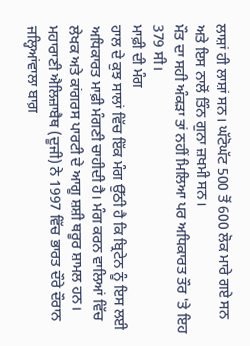ਲਾਸ਼ਾਂ ਹੀ ਲਾਸ਼ਾਂ ਸਨ। ਘੱਟੋਘੱਟ 500 ਤੋਂ 600 ਲੋਕ ਮਾਰੇ ਗਏ ਸਨ ਅਤੇ ਇਸ ਨਾਲੋਂ ਤਿੰਨ ਗੁਨਾ ਜ਼ਖਮੀ ਸਨ।
ਮੌਤ ਦਾ ਸਹੀ ਅੰਕੜਾ ਤਾਂ ਨਹੀਂ ਮਿਲਿਆ ਪਰ ਅਧਿਕਾਰਤ ਤੌਰ 'ਤੇ ਇਹ 379 ਸੀ।
ਮਾਫ਼ੀ ਦੀ ਮੰਗ
ਹਾਲ ਦੇ ਕੁਝ ਸਾਲਾਂ ਵਿੱਚ ਇੱਕ ਮੰਗ ਉੱਠੀ ਹੈ ਕਿ ਬ੍ਰਿਟੇਨ ਨੂੰ ਇਸ ਲਈ ਅਧਿਕਾਰਤ ਮਾਫ਼ੀ ਮੰਗਣੀ ਚਾਹੀਦੀ ਹੈ। ਮੰਗ ਕਰਨ ਵਾਲਿਆਂ ਵਿੱਚ ਲੇਖਕ ਅਤੇ ਕਾਂਗਰਸ ਪਾਰਟੀ ਦੇ ਆਗੂ ਸ਼ਸ਼ੀ ਥਰੂਰ ਸ਼ਾਮਲ ਹਨ।
ਮਹਾਰਾਣੀ ਐਲਿਜ਼ਾਬੈਥ (ਦੂਜੀ) ਨੇ 1997 ਵਿੱਚ ਭਾਰਤ ਦੌਰੇ ਦੌਰਾਨ ਜਲ੍ਹਿਆਂਵਾਲਾ ਬਾਗ਼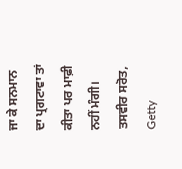ਜਾ ਕੇ ਸਨਮਾਨ ਦਾ ਪ੍ਰਗਟਾਵਾ ਤਾਂ ਕੀਤਾ ਪਰ ਮਾਫ਼ੀ ਨਹੀਂ ਮੰਗੀ।
ਤਸਵੀਰ ਸਰੋਤ, Getty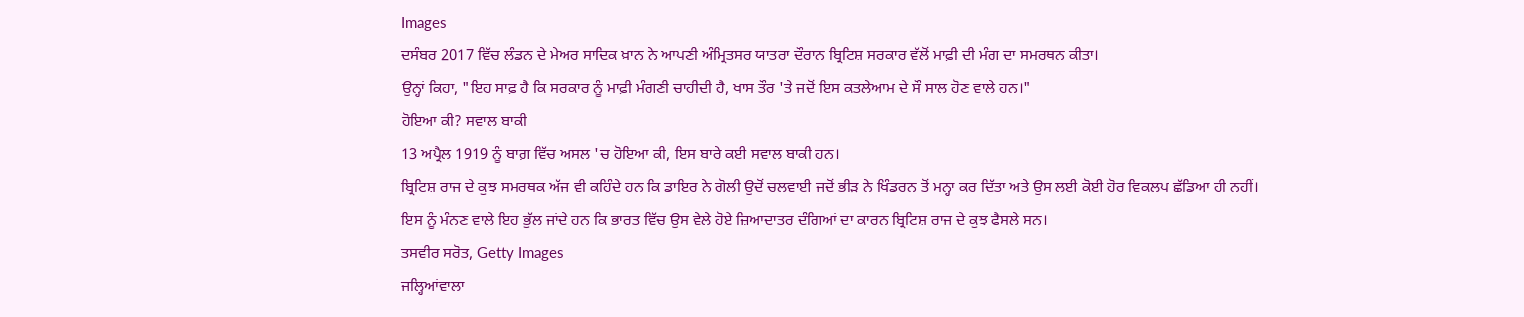Images
ਦਸੰਬਰ 2017 ਵਿੱਚ ਲੰਡਨ ਦੇ ਮੇਅਰ ਸਾਦਿਕ ਖ਼ਾਨ ਨੇ ਆਪਣੀ ਅੰਮ੍ਰਿਤਸਰ ਯਾਤਰਾ ਦੌਰਾਨ ਬ੍ਰਿਟਿਸ਼ ਸਰਕਾਰ ਵੱਲੋਂ ਮਾਫ਼ੀ ਦੀ ਮੰਗ ਦਾ ਸਮਰਥਨ ਕੀਤਾ।
ਉਨ੍ਹਾਂ ਕਿਹਾ, "ਇਹ ਸਾਫ਼ ਹੈ ਕਿ ਸਰਕਾਰ ਨੂੰ ਮਾਫ਼ੀ ਮੰਗਣੀ ਚਾਹੀਦੀ ਹੈ, ਖਾਸ ਤੌਰ 'ਤੇ ਜਦੋਂ ਇਸ ਕਤਲੇਆਮ ਦੇ ਸੌ ਸਾਲ ਹੋਣ ਵਾਲੇ ਹਨ।"
ਹੋਇਆ ਕੀ? ਸਵਾਲ ਬਾਕੀ
13 ਅਪ੍ਰੈਲ 1919 ਨੂੰ ਬਾਗ਼ ਵਿੱਚ ਅਸਲ 'ਚ ਹੋਇਆ ਕੀ, ਇਸ ਬਾਰੇ ਕਈ ਸਵਾਲ ਬਾਕੀ ਹਨ।
ਬ੍ਰਿਟਿਸ਼ ਰਾਜ ਦੇ ਕੁਝ ਸਮਰਥਕ ਅੱਜ ਵੀ ਕਹਿੰਦੇ ਹਨ ਕਿ ਡਾਇਰ ਨੇ ਗੋਲੀ ਉਦੋਂ ਚਲਵਾਈ ਜਦੋਂ ਭੀੜ ਨੇ ਖਿੰਡਰਨ ਤੋਂ ਮਨ੍ਹਾ ਕਰ ਦਿੱਤਾ ਅਤੇ ਉਸ ਲਈ ਕੋਈ ਹੋਰ ਵਿਕਲਪ ਛੱਡਿਆ ਹੀ ਨਹੀਂ।
ਇਸ ਨੂੰ ਮੰਨਣ ਵਾਲੇ ਇਹ ਭੁੱਲ ਜਾਂਦੇ ਹਨ ਕਿ ਭਾਰਤ ਵਿੱਚ ਉਸ ਵੇਲੇ ਹੋਏ ਜ਼ਿਆਦਾਤਰ ਦੰਗਿਆਂ ਦਾ ਕਾਰਨ ਬ੍ਰਿਟਿਸ਼ ਰਾਜ ਦੇ ਕੁਝ ਫੈਸਲੇ ਸਨ।
ਤਸਵੀਰ ਸਰੋਤ, Getty Images
ਜਲ੍ਹਿਆਂਵਾਲਾ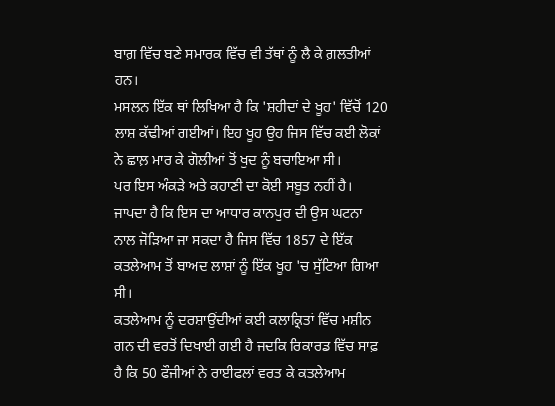ਬਾਗ਼ ਵਿੱਚ ਬਣੇ ਸਮਾਰਕ ਵਿੱਚ ਵੀ ਤੱਥਾਂ ਨੂੰ ਲੈ ਕੇ ਗ਼ਲਤੀਆਂ ਹਨ।
ਮਸਲਨ ਇੱਕ ਥਾਂ ਲਿਖਿਆ ਹੈ ਕਿ 'ਸ਼ਹੀਦਾਂ ਦੇ ਖੂਹ' ਵਿੱਚੋਂ 120 ਲਾਸ਼ ਕੱਢੀਆਂ ਗਈਆਂ। ਇਹ ਖੂਹ ਉਹ ਜਿਸ ਵਿੱਚ ਕਈ ਲੋਕਾਂ ਨੇ ਛਾਲ਼ ਮਾਰ ਕੇ ਗੋਲੀਆਂ ਤੋਂ ਖੁਦ ਨੂੰ ਬਚਾਇਆ ਸੀ।
ਪਰ ਇਸ ਅੰਕੜੇ ਅਤੇ ਕਹਾਣੀ ਦਾ ਕੋਈ ਸਬੂਤ ਨਹੀਂ ਹੈ। ਜਾਪਦਾ ਹੈ ਕਿ ਇਸ ਦਾ ਆਧਾਰ ਕਾਨਪੁਰ ਦੀ ਉਸ ਘਟਨਾ ਨਾਲ ਜੋੜਿਆ ਜਾ ਸਕਦਾ ਹੈ ਜਿਸ ਵਿੱਚ 1857 ਦੇ ਇੱਕ ਕਤਲੇਆਮ ਤੋਂ ਬਾਅਦ ਲਾਸ਼ਾਂ ਨੂੰ ਇੱਕ ਖੂਹ 'ਚ ਸੁੱਟਿਆ ਗਿਆ ਸੀ।
ਕਤਲੇਆਮ ਨੂੰ ਦਰਸ਼ਾਉਂਦੀਆਂ ਕਈ ਕਲਾਕ੍ਰਿਤਾਂ ਵਿੱਚ ਮਸ਼ੀਨ ਗਨ ਦੀ ਵਰਤੋਂ ਦਿਖਾਈ ਗਈ ਹੈ ਜਦਕਿ ਰਿਕਾਰਡ ਵਿੱਚ ਸਾਫ਼ ਹੈ ਕਿ 50 ਫੌਜੀਆਂ ਨੇ ਰਾਈਫਲਾਂ ਵਰਤ ਕੇ ਕਤਲੇਆਮ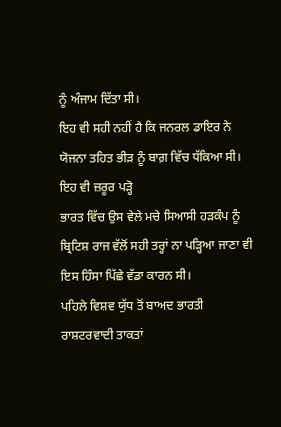ਨੂੰ ਅੰਜਾਮ ਦਿੱਤਾ ਸੀ।
ਇਹ ਵੀ ਸਹੀ ਨਹੀਂ ਹੈ ਕਿ ਜਨਰਲ ਡਾਇਰ ਨੇ ਯੋਜਨਾ ਤਹਿਤ ਭੀੜ ਨੂੰ ਬਾਗ਼ ਵਿੱਚ ਧੱਕਿਆ ਸੀ।
ਇਹ ਵੀ ਜ਼ਰੂਰ ਪੜ੍ਹੋ
ਭਾਰਤ ਵਿੱਚ ਉਸ ਵੇਲੇ ਮਚੇ ਸਿਆਸੀ ਹੜਕੰਪ ਨੂੰ ਬ੍ਰਿਟਿਸ਼ ਰਾਜ ਵੱਲੋਂ ਸਹੀ ਤਰ੍ਹਾਂ ਨਾ ਪੜ੍ਹਿਆ ਜਾਣਾ ਵੀ ਇਸ ਹਿੰਸਾ ਪਿੱਛੇ ਵੱਡਾ ਕਾਰਨ ਸੀ।
ਪਹਿਲੇ ਵਿਸ਼ਵ ਯੁੱਧ ਤੋਂ ਬਾਅਦ ਭਾਰਤੀ ਰਾਸ਼ਟਰਵਾਦੀ ਤਾਕਤਾਂ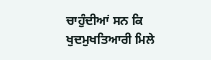ਚਾਹੁੰਦੀਆਂ ਸਨ ਕਿ ਖੁਦਮੁਖਤਿਆਰੀ ਮਿਲੇ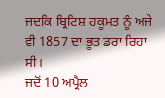ਜਦਕਿ ਬ੍ਰਿਟਿਸ਼ ਹਕੂਮਤ ਨੂੰ ਅਜੇ ਵੀ 1857 ਦਾ ਭੂਤ ਡਰਾ ਰਿਹਾ ਸੀ।
ਜਦੋਂ 10 ਅਪ੍ਰੈਲ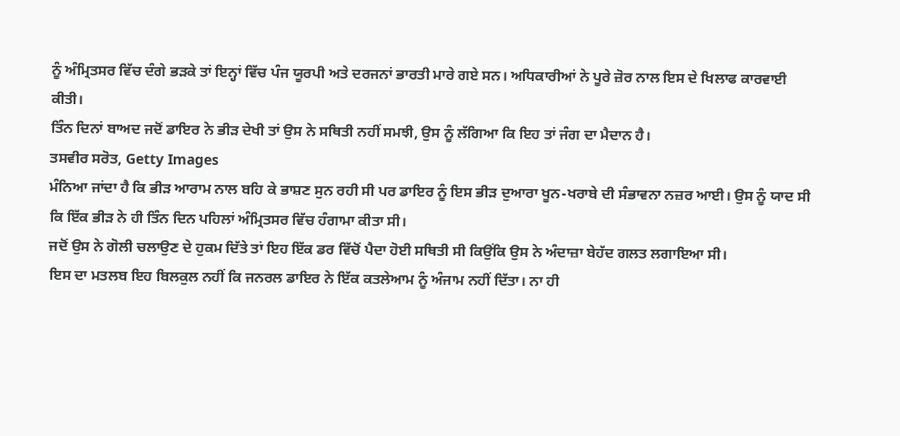ਨੂੰ ਅੰਮ੍ਰਿਤਸਰ ਵਿੱਚ ਦੰਗੇ ਭੜਕੇ ਤਾਂ ਇਨ੍ਹਾਂ ਵਿੱਚ ਪੰਜ ਯੂਰਪੀ ਅਤੇ ਦਰਜਨਾਂ ਭਾਰਤੀ ਮਾਰੇ ਗਏ ਸਨ। ਅਧਿਕਾਰੀਆਂ ਨੇ ਪੂਰੇ ਜ਼ੋਰ ਨਾਲ ਇਸ ਦੇ ਖਿਲਾਫ ਕਾਰਵਾਈ ਕੀਤੀ।
ਤਿੰਨ ਦਿਨਾਂ ਬਾਅਦ ਜਦੋਂ ਡਾਇਰ ਨੇ ਭੀੜ ਦੇਖੀ ਤਾਂ ਉਸ ਨੇ ਸਥਿਤੀ ਨਹੀਂ ਸਮਝੀ, ਉਸ ਨੂੰ ਲੱਗਿਆ ਕਿ ਇਹ ਤਾਂ ਜੰਗ ਦਾ ਮੈਦਾਨ ਹੈ।
ਤਸਵੀਰ ਸਰੋਤ, Getty Images
ਮੰਨਿਆ ਜਾਂਦਾ ਹੈ ਕਿ ਭੀੜ ਆਰਾਮ ਨਾਲ ਬਹਿ ਕੇ ਭਾਸ਼ਣ ਸੁਨ ਰਹੀ ਸੀ ਪਰ ਡਾਇਰ ਨੂੰ ਇਸ ਭੀੜ ਦੁਆਰਾ ਖੂਨ-ਖਰਾਬੇ ਦੀ ਸੰਭਾਵਨਾ ਨਜ਼ਰ ਆਈ। ਉਸ ਨੂੰ ਯਾਦ ਸੀ ਕਿ ਇੱਕ ਭੀੜ ਨੇ ਹੀ ਤਿੰਨ ਦਿਨ ਪਹਿਲਾਂ ਅੰਮ੍ਰਿਤਸਰ ਵਿੱਚ ਹੰਗਾਮਾ ਕੀਤਾ ਸੀ।
ਜਦੋਂ ਉਸ ਨੇ ਗੋਲੀ ਚਲਾਉਣ ਦੇ ਹੁਕਮ ਦਿੱਤੇ ਤਾਂ ਇਹ ਇੱਕ ਡਰ ਵਿੱਚੋਂ ਪੈਦਾ ਹੋਈ ਸਥਿਤੀ ਸੀ ਕਿਉਂਕਿ ਉਸ ਨੇ ਅੰਦਾਜ਼ਾ ਬੇਹੱਦ ਗਲਤ ਲਗਾਇਆ ਸੀ।
ਇਸ ਦਾ ਮਤਲਬ ਇਹ ਬਿਲਕੁਲ ਨਹੀਂ ਕਿ ਜਨਰਲ ਡਾਇਰ ਨੇ ਇੱਕ ਕਤਲੇਆਮ ਨੂੰ ਅੰਜਾਮ ਨਹੀਂ ਦਿੱਤਾ। ਨਾ ਹੀ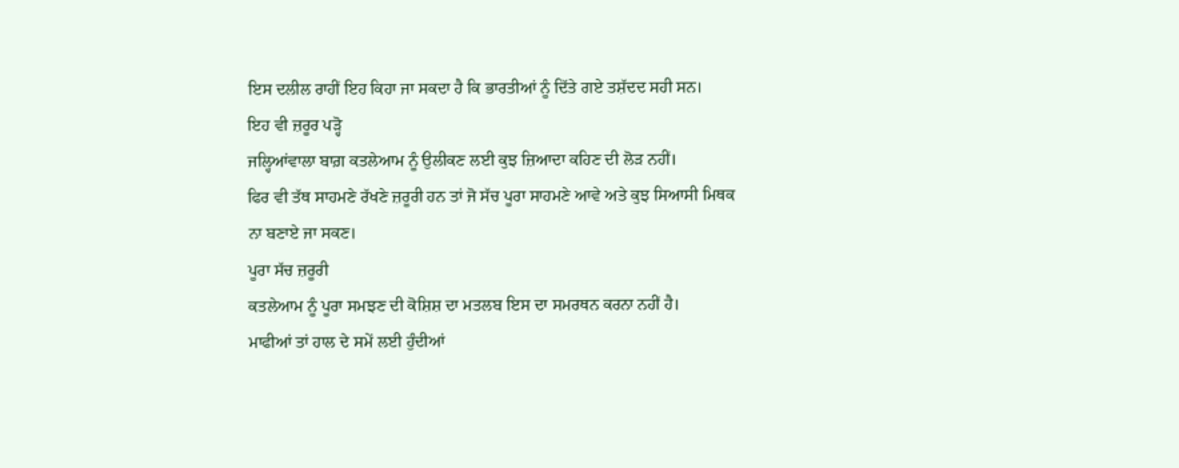ਇਸ ਦਲੀਲ ਰਾਹੀਂ ਇਹ ਕਿਹਾ ਜਾ ਸਕਦਾ ਹੈ ਕਿ ਭਾਰਤੀਆਂ ਨੂੰ ਦਿੱਤੇ ਗਏ ਤਸ਼ੱਦਦ ਸਹੀ ਸਨ।
ਇਹ ਵੀ ਜ਼ਰੂਰ ਪੜ੍ਹੋ
ਜਲ੍ਹਿਆਂਵਾਲਾ ਬਾਗ਼ ਕਤਲੇਆਮ ਨੂੰ ਉਲੀਕਣ ਲਈ ਕੁਝ ਜ਼ਿਆਦਾ ਕਹਿਣ ਦੀ ਲੋੜ ਨਹੀਂ।
ਫਿਰ ਵੀ ਤੱਥ ਸਾਹਮਣੇ ਰੱਖਣੇ ਜ਼ਰੂਰੀ ਹਨ ਤਾਂ ਜੋ ਸੱਚ ਪੂਰਾ ਸਾਹਮਣੇ ਆਵੇ ਅਤੇ ਕੁਝ ਸਿਆਸੀ ਮਿਥਕ ਨਾ ਬਣਾਏ ਜਾ ਸਕਣ।
ਪੂਰਾ ਸੱਚ ਜ਼ਰੂਰੀ
ਕਤਲੇਆਮ ਨੂੰ ਪੂਰਾ ਸਮਝਣ ਦੀ ਕੋਸ਼ਿਸ਼ ਦਾ ਮਤਲਬ ਇਸ ਦਾ ਸਮਰਥਨ ਕਰਨਾ ਨਹੀਂ ਹੈ।
ਮਾਫੀਆਂ ਤਾਂ ਹਾਲ ਦੇ ਸਮੇਂ ਲਈ ਹੁੰਦੀਆਂ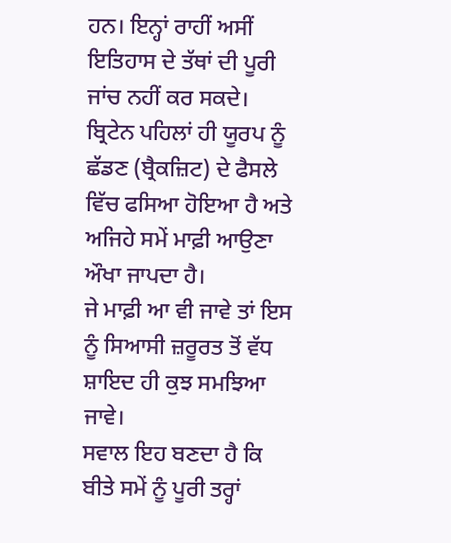ਹਨ। ਇਨ੍ਹਾਂ ਰਾਹੀਂ ਅਸੀਂ ਇਤਿਹਾਸ ਦੇ ਤੱਥਾਂ ਦੀ ਪੂਰੀ ਜਾਂਚ ਨਹੀਂ ਕਰ ਸਕਦੇ।
ਬ੍ਰਿਟੇਨ ਪਹਿਲਾਂ ਹੀ ਯੂਰਪ ਨੂੰ ਛੱਡਣ (ਬ੍ਰੈਕਜ਼ਿਟ) ਦੇ ਫੈਸਲੇ ਵਿੱਚ ਫਸਿਆ ਹੋਇਆ ਹੈ ਅਤੇ ਅਜਿਹੇ ਸਮੇਂ ਮਾਫ਼ੀ ਆਉਣਾ ਔਖਾ ਜਾਪਦਾ ਹੈ।
ਜੇ ਮਾਫ਼ੀ ਆ ਵੀ ਜਾਵੇ ਤਾਂ ਇਸ ਨੂੰ ਸਿਆਸੀ ਜ਼ਰੂਰਤ ਤੋਂ ਵੱਧ ਸ਼ਾਇਦ ਹੀ ਕੁਝ ਸਮਝਿਆ ਜਾਵੇ।
ਸਵਾਲ ਇਹ ਬਣਦਾ ਹੈ ਕਿ ਬੀਤੇ ਸਮੇਂ ਨੂੰ ਪੂਰੀ ਤਰ੍ਹਾਂ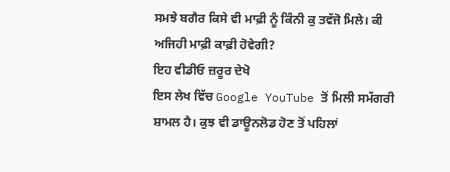ਸਮਝੇ ਬਗੈਰ ਕਿਸੇ ਵੀ ਮਾਫ਼ੀ ਨੂੰ ਕਿੰਨੀ ਕੁ ਤਵੱਜੋ ਮਿਲੇ। ਕੀ ਅਜਿਹੀ ਮਾਫ਼ੀ ਕਾਫ਼ੀ ਹੋਵੇਗੀ?
ਇਹ ਵੀਡੀਓ ਜ਼ਰੂਰ ਦੇਖੋ
ਇਸ ਲੇਖ ਵਿੱਚ Google YouTube ਤੋਂ ਮਿਲੀ ਸਮੱਗਰੀ ਸ਼ਾਮਲ ਹੈ। ਕੁਝ ਵੀ ਡਾਊਨਲੋਡ ਹੋਣ ਤੋਂ ਪਹਿਲਾਂ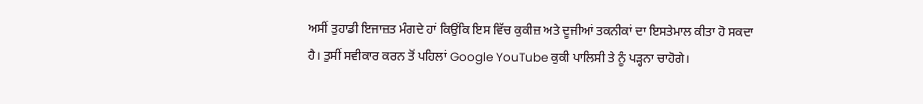ਅਸੀਂ ਤੁਹਾਡੀ ਇਜਾਜ਼ਤ ਮੰਗਦੇ ਹਾਂ ਕਿਉਂਕਿ ਇਸ ਵਿੱਚ ਕੁਕੀਜ਼ ਅਤੇ ਦੂਜੀਆਂ ਤਕਨੀਕਾਂ ਦਾ ਇਸਤੇਮਾਲ ਕੀਤਾ ਹੋ ਸਕਦਾ ਹੈ। ਤੁਸੀਂ ਸਵੀਕਾਰ ਕਰਨ ਤੋਂ ਪਹਿਲਾਂ Google YouTube ਕੁਕੀ ਪਾਲਿਸੀ ਤੇ ਨੂੰ ਪੜ੍ਹਨਾ ਚਾਹੋਗੇ।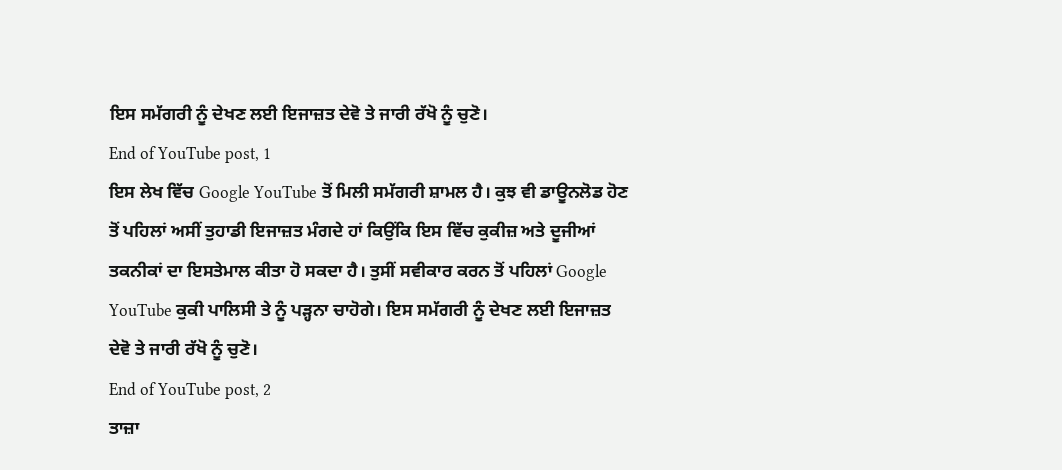ਇਸ ਸਮੱਗਰੀ ਨੂੰ ਦੇਖਣ ਲਈ ਇਜਾਜ਼ਤ ਦੇਵੋ ਤੇ ਜਾਰੀ ਰੱਖੋ ਨੂੰ ਚੁਣੋ।
End of YouTube post, 1
ਇਸ ਲੇਖ ਵਿੱਚ Google YouTube ਤੋਂ ਮਿਲੀ ਸਮੱਗਰੀ ਸ਼ਾਮਲ ਹੈ। ਕੁਝ ਵੀ ਡਾਊਨਲੋਡ ਹੋਣ ਤੋਂ ਪਹਿਲਾਂ ਅਸੀਂ ਤੁਹਾਡੀ ਇਜਾਜ਼ਤ ਮੰਗਦੇ ਹਾਂ ਕਿਉਂਕਿ ਇਸ ਵਿੱਚ ਕੁਕੀਜ਼ ਅਤੇ ਦੂਜੀਆਂ ਤਕਨੀਕਾਂ ਦਾ ਇਸਤੇਮਾਲ ਕੀਤਾ ਹੋ ਸਕਦਾ ਹੈ। ਤੁਸੀਂ ਸਵੀਕਾਰ ਕਰਨ ਤੋਂ ਪਹਿਲਾਂ Google YouTube ਕੁਕੀ ਪਾਲਿਸੀ ਤੇ ਨੂੰ ਪੜ੍ਹਨਾ ਚਾਹੋਗੇ। ਇਸ ਸਮੱਗਰੀ ਨੂੰ ਦੇਖਣ ਲਈ ਇਜਾਜ਼ਤ ਦੇਵੋ ਤੇ ਜਾਰੀ ਰੱਖੋ ਨੂੰ ਚੁਣੋ।
End of YouTube post, 2
ਤਾਜ਼ਾ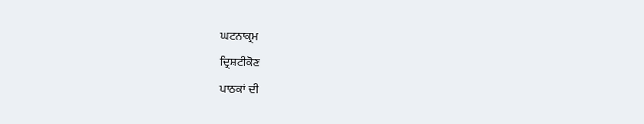ਘਟਨਾਕ੍ਰਮ
ਦ੍ਰਿਸ਼ਟੀਕੋਣ
ਪਾਠਕਾਂ ਦੀ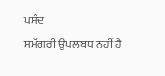ਪਸੰਦ
ਸਮੱਗਰੀ ਉਪਲਬਧ ਨਹੀਂ ਹੈ